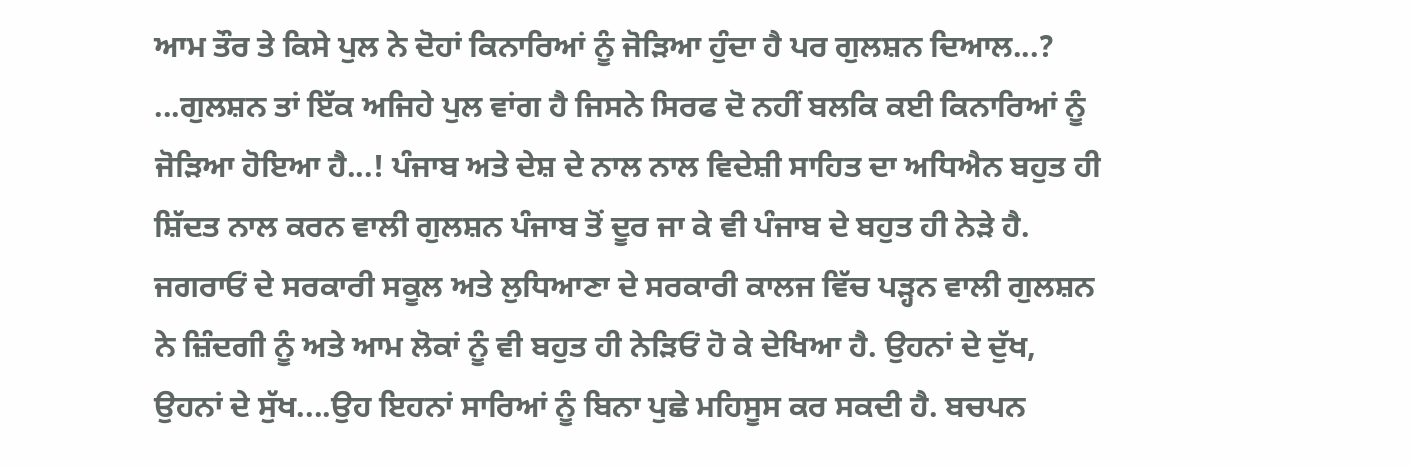ਆਮ ਤੌਰ ਤੇ ਕਿਸੇ ਪੁਲ ਨੇ ਦੋਹਾਂ ਕਿਨਾਰਿਆਂ ਨੂੰ ਜੋੜਿਆ ਹੁੰਦਾ ਹੈ ਪਰ ਗੁਲਸ਼ਨ ਦਿਆਲ...? ...ਗੁਲਸ਼ਨ ਤਾਂ ਇੱਕ ਅਜਿਹੇ ਪੁਲ ਵਾਂਗ ਹੈ ਜਿਸਨੇ ਸਿਰਫ ਦੋ ਨਹੀਂ ਬਲਕਿ ਕਈ ਕਿਨਾਰਿਆਂ ਨੂੰ ਜੋੜਿਆ ਹੋਇਆ ਹੈ...! ਪੰਜਾਬ ਅਤੇ ਦੇਸ਼ ਦੇ ਨਾਲ ਨਾਲ ਵਿਦੇਸ਼ੀ ਸਾਹਿਤ ਦਾ ਅਧਿਐਨ ਬਹੁਤ ਹੀ ਸ਼ਿੱਦਤ ਨਾਲ ਕਰਨ ਵਾਲੀ ਗੁਲਸ਼ਨ ਪੰਜਾਬ ਤੋਂ ਦੂਰ ਜਾ ਕੇ ਵੀ ਪੰਜਾਬ ਦੇ ਬਹੁਤ ਹੀ ਨੇੜੇ ਹੈ. ਜਗਰਾਓਂ ਦੇ ਸਰਕਾਰੀ ਸਕੂਲ ਅਤੇ ਲੁਧਿਆਣਾ ਦੇ ਸਰਕਾਰੀ ਕਾਲਜ ਵਿੱਚ ਪੜ੍ਹਨ ਵਾਲੀ ਗੁਲਸ਼ਨ ਨੇ ਜ਼ਿੰਦਗੀ ਨੂੰ ਅਤੇ ਆਮ ਲੋਕਾਂ ਨੂੰ ਵੀ ਬਹੁਤ ਹੀ ਨੇੜਿਓਂ ਹੋ ਕੇ ਦੇਖਿਆ ਹੈ. ਉਹਨਾਂ ਦੇ ਦੁੱਖ, ਉਹਨਾਂ ਦੇ ਸੁੱਖ....ਉਹ ਇਹਨਾਂ ਸਾਰਿਆਂ ਨੂੰ ਬਿਨਾ ਪੁਛੇ ਮਹਿਸੂਸ ਕਰ ਸਕਦੀ ਹੈ. ਬਚਪਨ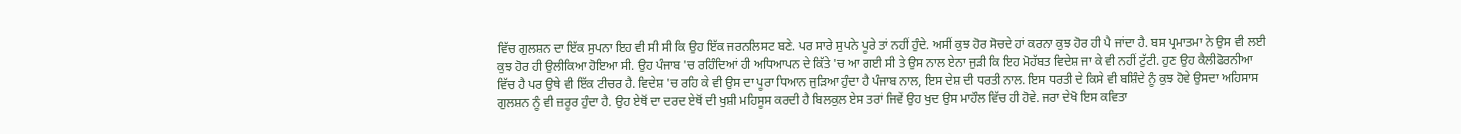ਵਿੱਚ ਗੁਲਸ਼ਨ ਦਾ ਇੱਕ ਸੁਪਨਾ ਇਹ ਵੀ ਸੀ ਸੀ ਕਿ ਉਹ ਇੱਕ ਜਰਨਲਿਸਟ ਬਣੇ. ਪਰ ਸਾਰੇ ਸੁਪਨੇ ਪੂਰੇ ਤਾਂ ਨਹੀਂ ਹੁੰਦੇ. ਅਸੀਂ ਕੁਝ ਹੋਰ ਸੋਚਦੇ ਹਾਂ ਕਰਨਾ ਕੁਝ ਹੋਰ ਹੀ ਪੈ ਜਾਂਦਾ ਹੈ. ਬਸ ਪ੍ਰਮਾਤਮਾ ਨੇ ਉਸ ਵੀ ਲਈ ਕੁਝ ਹੋਰ ਹੀ ਉਲੀਕਿਆ ਹੋਇਆ ਸੀ. ਉਹ ਪੰਜਾਬ 'ਚ ਰਹਿੰਦਿਆਂ ਹੀ ਅਧਿਆਪਨ ਦੇ ਕਿੱਤੇ 'ਚ ਆ ਗਈ ਸੀ ਤੇ ਉਸ ਨਾਲ ਏਨਾ ਜੁੜੀ ਕਿ ਇਹ ਮੋਹੱਬਤ ਵਿਦੇਸ਼ ਜਾ ਕੇ ਵੀ ਨਹੀਂ ਟੁੱਟੀ. ਹੁਣ ਉਹ ਕੈਲੀਫੋਰਨੀਆ ਵਿੱਚ ਹੈ ਪਰ ਉਥੇ ਵੀ ਇੱਕ ਟੀਚਰ ਹੈ. ਵਿਦੇਸ਼ 'ਚ ਰਹਿ ਕੇ ਵੀ ਉਸ ਦਾ ਪੂਰਾ ਧਿਆਨ ਜੁੜਿਆ ਹੁੰਦਾ ਹੈ ਪੰਜਾਬ ਨਾਲ, ਇਸ ਦੇਸ਼ ਦੀ ਧਰਤੀ ਨਾਲ. ਇਸ ਧਰਤੀ ਦੇ ਕਿਸੇ ਵੀ ਬਸ਼ਿੰਦੇ ਨੂੰ ਕੁਝ ਹੋਵੇ ਉਸਦਾ ਅਹਿਸਾਸ ਗੁਲਸ਼ਨ ਨੂੰ ਵੀ ਜ਼ਰੂਰ ਹੁੰਦਾ ਹੈ. ਉਹ ਏਥੋਂ ਦਾ ਦਰਦ ਏਥੋਂ ਦੀ ਖੁਸ਼ੀ ਮਹਿਸੂਸ ਕਰਦੀ ਹੈ ਬਿਲਕੁਲ ਏਸ ਤਰਾਂ ਜਿਵੇਂ ਉਹ ਖੁਦ ਉਸ ਮਾਹੌਲ ਵਿੱਚ ਹੀ ਹੋਵੇ. ਜਰਾ ਦੇਖੋ ਇਸ ਕਵਿਤਾ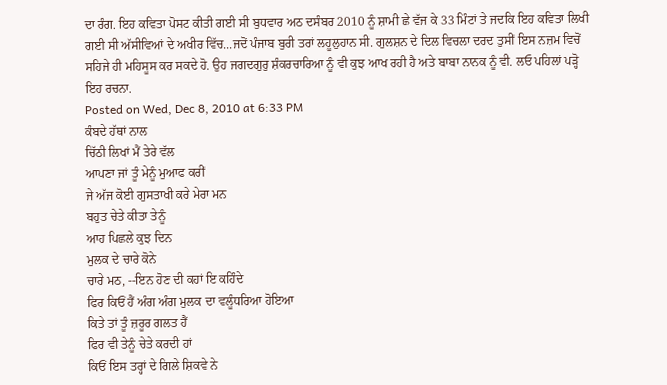ਦਾ ਰੰਗ. ਇਹ ਕਵਿਤਾ ਪੋਸਟ ਕੀਤੀ ਗਈ ਸੀ ਬੁਧਵਾਰ ਅਠ ਦਸੰਬਰ 2010 ਨੂੰ ਸ਼ਾਮੀ ਛੇ ਵੱਜ ਕੇ 33 ਮਿੰਟਾਂ ਤੇ ਜਦਕਿ ਇਹ ਕਵਿਤਾ ਲਿਖੀ ਗਈ ਸੀ ਅੱਸੀਵਿਆਂ ਦੇ ਅਖੀਰ ਵਿੱਚ...ਜਦੋਂ ਪੰਜਾਬ ਬੁਰੀ ਤਰਾਂ ਲਹੂਲੁਹਾਨ ਸੀ. ਗੁਲਸ਼ਨ ਦੇ ਦਿਲ ਵਿਚਲਾ ਦਰਦ ਤੁਸੀਂ ਇਸ ਨਜ਼ਮ ਵਿਚੋਂ ਸਹਿਜੇ ਹੀ ਮਹਿਸੂਸ ਕਰ ਸਕਦੇ ਹੋ. ਉਹ ਜਗਦਗੁਰੁ ਸ਼ੰਕਰਚਾਰਿਆ ਨੂੰ ਵੀ ਕੁਝ ਆਖ ਰਹੀ ਹੈ ਅਤੇ ਬਾਬਾ ਨਾਨਕ ਨੂੰ ਵੀ. ਲਓ ਪਹਿਲਾਂ ਪੜ੍ਹੋ ਇਹ ਰਚਨਾ.
Posted on Wed, Dec 8, 2010 at 6:33 PM
ਕੰਬਦੇ ਹੱਥਾਂ ਨਾਲ
ਚਿੱਠੀ ਲਿਖਾਂ ਮੈਂ ਤੇਰੇ ਵੱਲ
ਆਪਣਾ ਜਾਂ ਤੂੰ ਮੇਨੂੰ ਮੁਆਫ ਕਰੀਂ
ਜੇ ਅੱਜ ਕੋਈ ਗੁਸਤਾਖੀ ਕਰੇ ਮੇਰਾ ਮਨ
ਬਹੁਤ ਚੇਤੇ ਕੀਤਾ ਤੇਨੂੰ
ਆਹ ਪਿਛਲੇ ਕੁਝ ਦਿਨ
ਮੁਲਕ ਦੇ ਚਾਰੇ ਕੋਨੇ
ਚਾਰੇ ਮਠ, --ਇਨ ਹੋਣ ਦੀ ਕਹਾਂ ਇ ਕਹਿੰਦੇ
ਫਿਰ ਕਿਓਂ ਹੈਂ ਅੰਗ ਅੰਗ ਮੁਲਕ ਦਾ ਵਲੂੰਧਰਿਆ ਹੋਇਆ
ਕਿਤੇ ਤਾਂ ਤੂੰ ਜ਼ਰੂਰ ਗਲਤ ਹੈਂ
ਫਿਰ ਵੀ ਤੇਨੂੰ ਚੇਤੇ ਕਰਦੀ ਹਾਂ
ਕਿਓਂ ਇਸ ਤਰ੍ਹਾਂ ਦੇ ਗਿਲੇ ਸ਼ਿਕਵੇ ਨੇ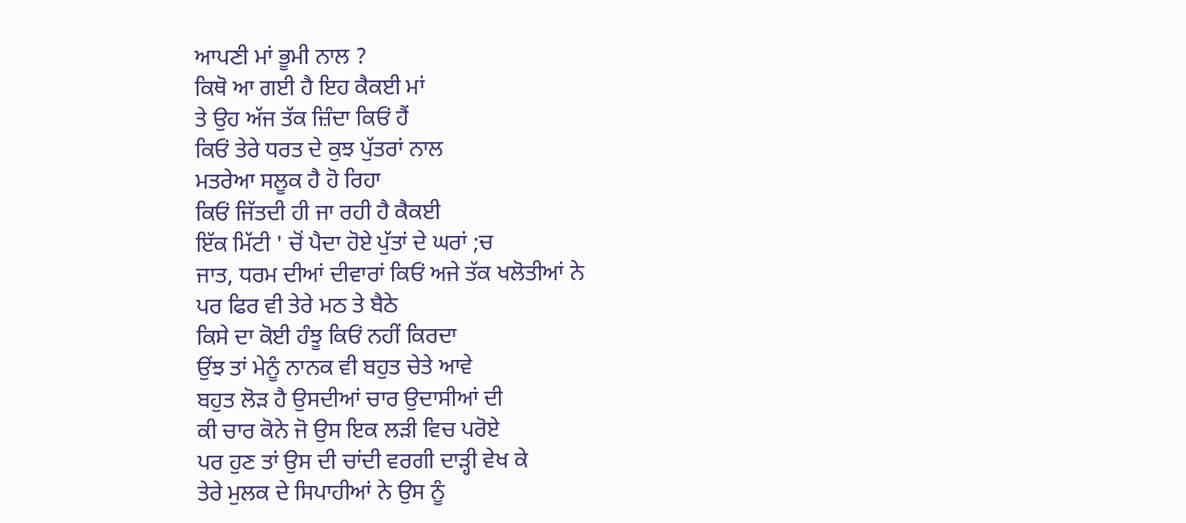ਆਪਣੀ ਮਾਂ ਭੂਮੀ ਨਾਲ ?
ਕਿਥੋ ਆ ਗਈ ਹੈ ਇਹ ਕੈਕਈ ਮਾਂ
ਤੇ ਉਹ ਅੱਜ ਤੱਕ ਜ਼ਿੰਦਾ ਕਿਓਂ ਹੈਂ
ਕਿਓਂ ਤੇਰੇ ਧਰਤ ਦੇ ਕੁਝ ਪੁੱਤਰਾਂ ਨਾਲ
ਮਤਰੇਆ ਸਲੂਕ ਹੈ ਹੋ ਰਿਹਾ
ਕਿਓਂ ਜਿੱਤਦੀ ਹੀ ਜਾ ਰਹੀ ਹੈ ਕੈਕਈ
ਇੱਕ ਮਿੱਟੀ ' ਚੋਂ ਪੈਦਾ ਹੋਏ ਪੁੱਤਾਂ ਦੇ ਘਰਾਂ ;ਚ
ਜਾਤ, ਧਰਮ ਦੀਆਂ ਦੀਵਾਰਾਂ ਕਿਓਂ ਅਜੇ ਤੱਕ ਖਲੋਤੀਆਂ ਨੇ
ਪਰ ਫਿਰ ਵੀ ਤੇਰੇ ਮਠ ਤੇ ਬੈਠੇ
ਕਿਸੇ ਦਾ ਕੋਈ ਹੰਝੂ ਕਿਓਂ ਨਹੀਂ ਕਿਰਦਾ
ਉਂਝ ਤਾਂ ਮੇਨੂੰ ਨਾਨਕ ਵੀ ਬਹੁਤ ਚੇਤੇ ਆਵੇ
ਬਹੁਤ ਲੋੜ ਹੈ ਉਸਦੀਆਂ ਚਾਰ ਉਦਾਸੀਆਂ ਦੀ
ਕੀ ਚਾਰ ਕੋਨੇ ਜੋ ਉਸ ਇਕ ਲੜੀ ਵਿਚ ਪਰੋਏ
ਪਰ ਹੁਣ ਤਾਂ ਉਸ ਦੀ ਚਾਂਦੀ ਵਰਗੀ ਦਾੜ੍ਹੀ ਵੇਖ ਕੇ
ਤੇਰੇ ਮੁਲਕ ਦੇ ਸਿਪਾਹੀਆਂ ਨੇ ਉਸ ਨੂੰ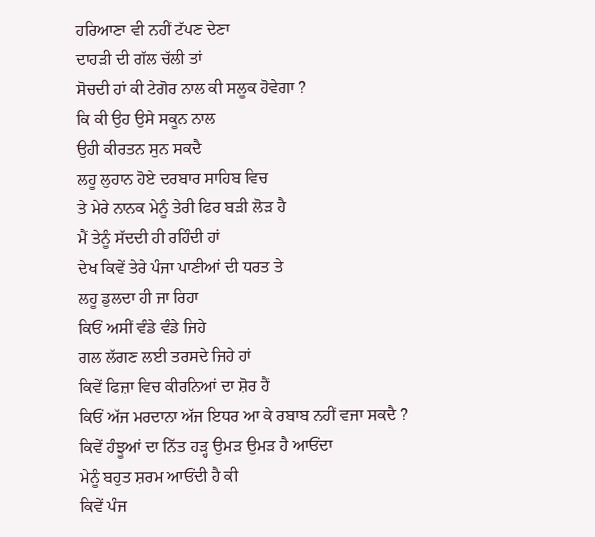ਹਰਿਆਣਾ ਵੀ ਨਹੀਂ ਟੱਪਣ ਦੇਣਾ
ਦਾਹੜੀ ਦੀ ਗੱਲ ਚੱਲੀ ਤਾਂ
ਸੋਚਦੀ ਹਾਂ ਕੀ ਟੇਗੋਰ ਨਾਲ ਕੀ ਸਲੂਕ ਹੋਵੇਗਾ ?
ਕਿ ਕੀ ਉਹ ਉਸੇ ਸਕੂਨ ਨਾਲ
ਉਹੀ ਕੀਰਤਨ ਸੁਨ ਸਕਦੈ
ਲਹੂ ਲੁਹਾਨ ਹੋਏ ਦਰਬਾਰ ਸਾਹਿਬ ਵਿਚ
ਤੇ ਮੇਰੇ ਨਾਨਕ ਮੇਨੂੰ ਤੇਰੀ ਫਿਰ ਬੜੀ ਲੋੜ ਹੈ
ਮੈਂ ਤੇਨੂੰ ਸੱਦਦੀ ਹੀ ਰਹਿੰਦੀ ਹਾਂ
ਦੇਖ ਕਿਵੇਂ ਤੇਰੇ ਪੰਜਾ ਪਾਣੀਆਂ ਦੀ ਧਰਤ ਤੇ
ਲਹੂ ਡੁਲਦਾ ਹੀ ਜਾ ਰਿਹਾ
ਕਿਓਂ ਅਸੀਂ ਵੰਡੇ ਵੰਡੇ ਜਿਹੇ
ਗਲ ਲੱਗਣ ਲਈ ਤਰਸਦੇ ਜਿਹੇ ਹਾਂ
ਕਿਵੇਂ ਫਿਜ਼ਾ ਵਿਚ ਕੀਰਨਿਆਂ ਦਾ ਸ਼ੋਰ ਹੈਂ
ਕਿਓਂ ਅੱਜ ਮਰਦਾਨਾ ਅੱਜ ਇਧਰ ਆ ਕੇ ਰਬਾਬ ਨਹੀਂ ਵਜਾ ਸਕਦੈ ?
ਕਿਵੇਂ ਹੰਝੂਆਂ ਦਾ ਨਿੱਤ ਹੜ੍ਹ ਉਮੜ ਉਮੜ ਹੈ ਆਓਂਦਾ
ਮੇਨੂੰ ਬਹੁਤ ਸ਼ਰਮ ਆਓਂਦੀ ਹੈ ਕੀ
ਕਿਵੇਂ ਪੰਜ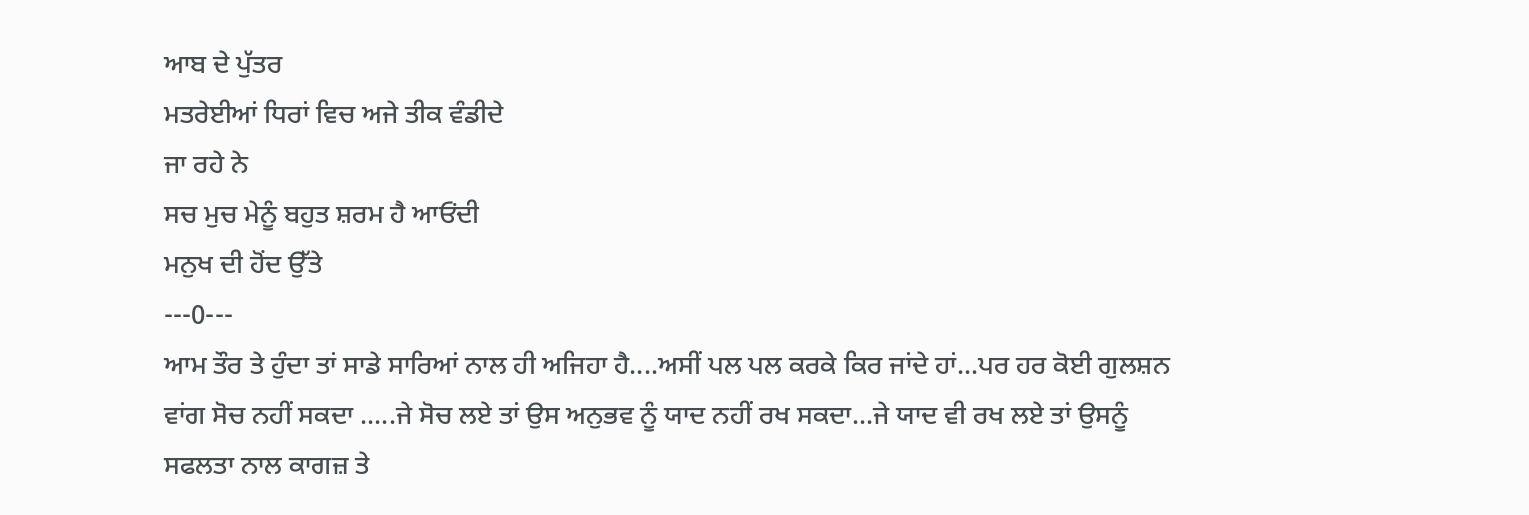ਆਬ ਦੇ ਪੁੱਤਰ
ਮਤਰੇਈਆਂ ਧਿਰਾਂ ਵਿਚ ਅਜੇ ਤੀਕ ਵੰਡੀਦੇ
ਜਾ ਰਹੇ ਨੇ
ਸਚ ਮੁਚ ਮੇਨੂੰ ਬਹੁਤ ਸ਼ਰਮ ਹੈ ਆਓਂਦੀ
ਮਨੁਖ ਦੀ ਹੋਂਦ ਉੱਤੇ
---0---
ਆਮ ਤੌਰ ਤੇ ਹੁੰਦਾ ਤਾਂ ਸਾਡੇ ਸਾਰਿਆਂ ਨਾਲ ਹੀ ਅਜਿਹਾ ਹੈ....ਅਸੀਂ ਪਲ ਪਲ ਕਰਕੇ ਕਿਰ ਜਾਂਦੇ ਹਾਂ...ਪਰ ਹਰ ਕੋਈ ਗੁਲਸ਼ਨ ਵਾਂਗ ਸੋਚ ਨਹੀਂ ਸਕਦਾ .....ਜੇ ਸੋਚ ਲਏ ਤਾਂ ਉਸ ਅਨੁਭਵ ਨੂੰ ਯਾਦ ਨਹੀਂ ਰਖ ਸਕਦਾ...ਜੇ ਯਾਦ ਵੀ ਰਖ ਲਏ ਤਾਂ ਉਸਨੂੰ ਸਫਲਤਾ ਨਾਲ ਕਾਗਜ਼ ਤੇ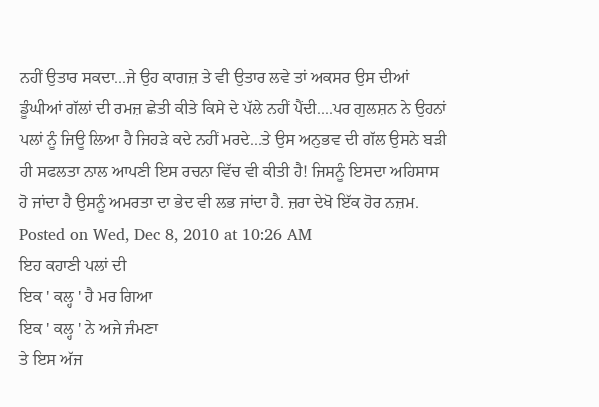ਨਹੀਂ ਉਤਾਰ ਸਕਦਾ...ਜੇ ਉਹ ਕਾਗਜ਼ ਤੇ ਵੀ ਉਤਾਰ ਲਵੇ ਤਾਂ ਅਕਸਰ ਉਸ ਦੀਆਂ ਡੂੰਘੀਆਂ ਗੱਲਾਂ ਦੀ ਰਮਜ਼ ਛੇਤੀ ਕੀਤੇ ਕਿਸੇ ਦੇ ਪੱਲੇ ਨਹੀਂ ਪੈਂਦੀ....ਪਰ ਗੁਲਸ਼ਨ ਨੇ ਉਹਨਾਂ ਪਲਾਂ ਨੂੰ ਜਿਊ ਲਿਆ ਹੈ ਜਿਹੜੇ ਕਦੇ ਨਹੀਂ ਮਰਦੇ...ਤੇ ਉਸ ਅਨੁਭਵ ਦੀ ਗੱਲ ਉਸਨੇ ਬੜੀ ਹੀ ਸਫਲਤਾ ਨਾਲ ਆਪਣੀ ਇਸ ਰਚਨਾ ਵਿੱਚ ਵੀ ਕੀਤੀ ਹੈ! ਜਿਸਨੂੰ ਇਸਦਾ ਅਹਿਸਾਸ ਹੋ ਜਾਂਦਾ ਹੈ ਉਸਨੂੰ ਅਮਰਤਾ ਦਾ ਭੇਦ ਵੀ ਲਭ ਜਾਂਦਾ ਹੈ. ਜ਼ਰਾ ਦੇਖੋ ਇੱਕ ਹੋਰ ਨਜ਼ਮ.
Posted on Wed, Dec 8, 2010 at 10:26 AM
ਇਹ ਕਹਾਣੀ ਪਲਾਂ ਦੀ
ਇਕ ' ਕਲ੍ਹ ' ਹੈ ਮਰ ਗਿਆ
ਇਕ ' ਕਲ੍ਹ ' ਨੇ ਅਜੇ ਜੰਮਣਾ
ਤੇ ਇਸ ਅੱਜ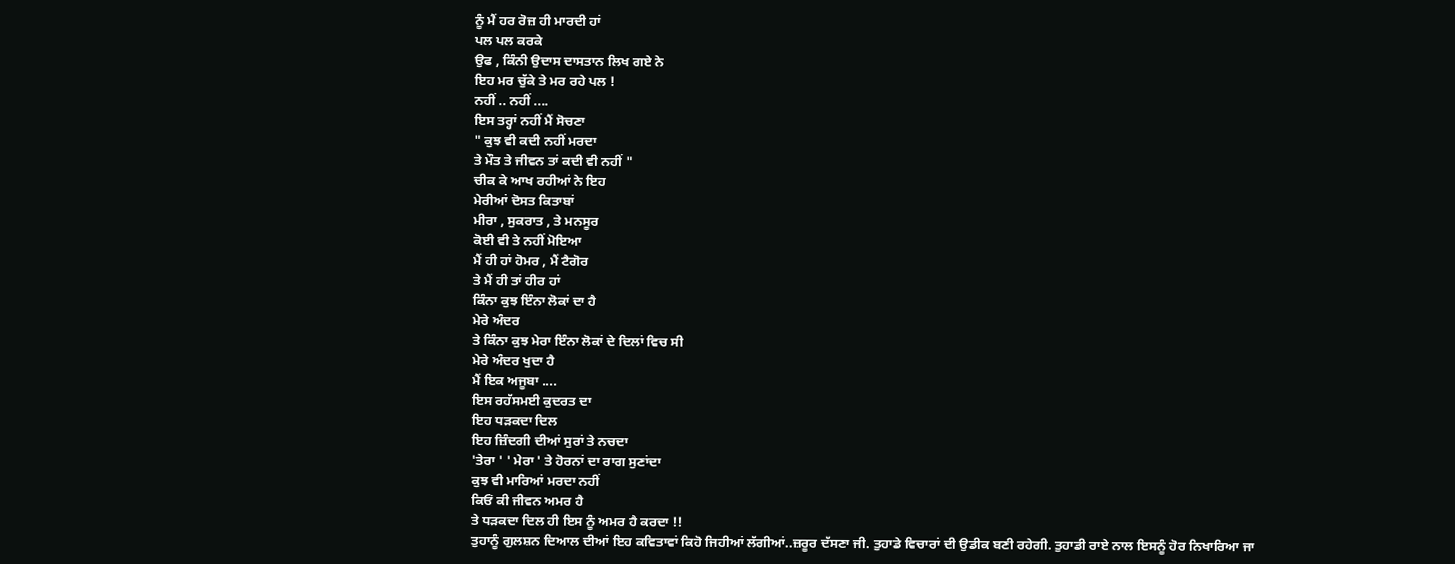ਨੂੰ ਮੈਂ ਹਰ ਰੋਜ਼ ਹੀ ਮਾਰਦੀ ਹਾਂ
ਪਲ ਪਲ ਕਰਕੇ
ਉਫ , ਕਿੰਨੀ ਉਦਾਸ ਦਾਸਤਾਨ ਲਿਖ ਗਏ ਨੇ
ਇਹ ਮਰ ਚੁੱਕੇ ਤੇ ਮਰ ਰਹੇ ਪਲ !
ਨਹੀਂ .. ਨਹੀਂ ....
ਇਸ ਤਰ੍ਹਾਂ ਨਹੀਂ ਮੈਂ ਸੋਚਣਾ
" ਕੁਝ ਵੀ ਕਦੀ ਨਹੀਂ ਮਰਦਾ
ਤੇ ਮੌਤ ਤੇ ਜੀਵਨ ਤਾਂ ਕਦੀ ਵੀ ਨਹੀਂ "
ਚੀਕ ਕੇ ਆਖ ਰਹੀਆਂ ਨੇ ਇਹ
ਮੇਰੀਆਂ ਦੋਸਤ ਕਿਤਾਬਾਂ
ਮੀਰਾ , ਸੁਕਰਾਤ , ਤੇ ਮਨਸੂਰ
ਕੋਈ ਵੀ ਤੇ ਨਹੀਂ ਮੋਇਆ
ਮੈਂ ਹੀ ਹਾਂ ਹੋਮਰ , ਮੈਂ ਟੈਗੋਰ
ਤੇ ਮੈਂ ਹੀ ਤਾਂ ਹੀਰ ਹਾਂ
ਕਿੰਨਾ ਕੁਝ ਇੰਨਾ ਲੋਕਾਂ ਦਾ ਹੈ
ਮੇਰੇ ਅੰਦਰ
ਤੇ ਕਿੰਨਾ ਕੁਝ ਮੇਰਾ ਇੰਨਾ ਲੋਕਾਂ ਦੇ ਦਿਲਾਂ ਵਿਚ ਸੀ
ਮੇਰੇ ਅੰਦਰ ਖੁਦਾ ਹੈ
ਮੈਂ ਇਕ ਅਜੂਬਾ ....
ਇਸ ਰਹੱਸਮਈ ਕੁਦਰਤ ਦਾ
ਇਹ ਧੜਕਦਾ ਦਿਲ
ਇਹ ਜ਼ਿੰਦਗੀ ਦੀਆਂ ਸੁਰਾਂ ਤੇ ਨਚਦਾ
'ਤੇਰਾ ' ' ਮੇਰਾ ' ਤੇ ਹੋਰਨਾਂ ਦਾ ਰਾਗ ਸੁਣਾਂਦਾ
ਕੁਝ ਵੀ ਮਾਰਿਆਂ ਮਰਦਾ ਨਹੀਂ
ਕਿਓਂ ਕੀ ਜੀਵਨ ਅਮਰ ਹੈ
ਤੇ ਧੜਕਦਾ ਦਿਲ ਹੀ ਇਸ ਨੂੰ ਅਮਰ ਹੈ ਕਰਦਾ !!
ਤੁਹਾਨੂੰ ਗੁਲਸ਼ਨ ਦਿਆਲ ਦੀਆਂ ਇਹ ਕਵਿਤਾਵਾਂ ਕਿਹੋ ਜਿਹੀਆਂ ਲੱਗੀਆਂ..ਜ਼ਰੂਰ ਦੱਸਣਾ ਜੀ. ਤੁਹਾਡੇ ਵਿਚਾਰਾਂ ਦੀ ਉਡੀਕ ਬਣੀ ਰਹੇਗੀ. ਤੁਹਾਡੀ ਰਾਏ ਨਾਲ ਇਸਨੂੰ ਹੋਰ ਨਿਖਾਰਿਆ ਜਾ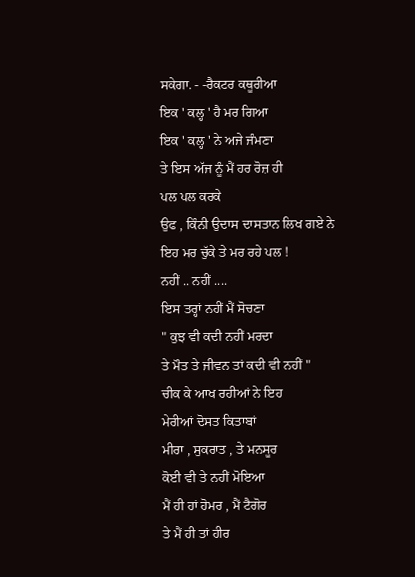ਸਕੇਗਾ. - -ਰੈਕਟਰ ਕਥੂਰੀਆ
ਇਕ ' ਕਲ੍ਹ ' ਹੈ ਮਰ ਗਿਆ
ਇਕ ' ਕਲ੍ਹ ' ਨੇ ਅਜੇ ਜੰਮਣਾ
ਤੇ ਇਸ ਅੱਜ ਨੂੰ ਮੈਂ ਹਰ ਰੋਜ਼ ਹੀ
ਪਲ ਪਲ ਕਰਕੇ
ਉਫ , ਕਿੰਨੀ ਉਦਾਸ ਦਾਸਤਾਨ ਲਿਖ ਗਏ ਨੇ
ਇਹ ਮਰ ਚੁੱਕੇ ਤੇ ਮਰ ਰਹੇ ਪਲ !
ਨਹੀਂ .. ਨਹੀਂ ....
ਇਸ ਤਰ੍ਹਾਂ ਨਹੀਂ ਮੈਂ ਸੋਚਣਾ
" ਕੁਝ ਵੀ ਕਦੀ ਨਹੀਂ ਮਰਦਾ
ਤੇ ਮੌਤ ਤੇ ਜੀਵਨ ਤਾਂ ਕਦੀ ਵੀ ਨਹੀਂ "
ਚੀਕ ਕੇ ਆਖ ਰਹੀਆਂ ਨੇ ਇਹ
ਮੇਰੀਆਂ ਦੋਸਤ ਕਿਤਾਬਾਂ
ਮੀਰਾ , ਸੁਕਰਾਤ , ਤੇ ਮਨਸੂਰ
ਕੋਈ ਵੀ ਤੇ ਨਹੀਂ ਮੋਇਆ
ਮੈਂ ਹੀ ਹਾਂ ਹੋਮਰ , ਮੈਂ ਟੈਗੋਰ
ਤੇ ਮੈਂ ਹੀ ਤਾਂ ਹੀਰ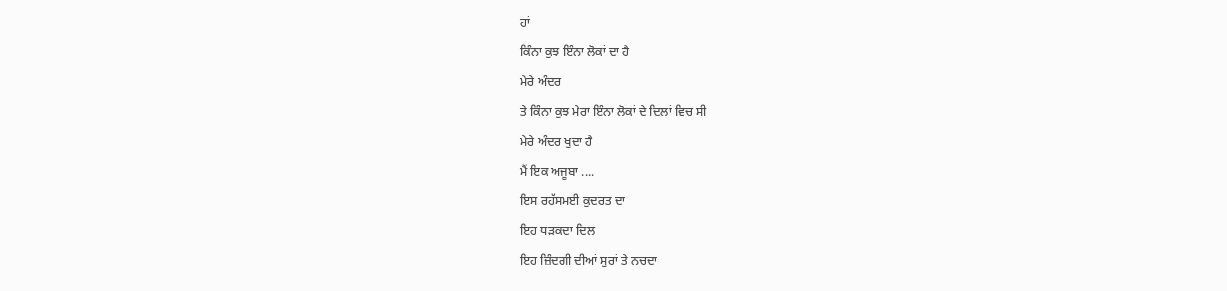ਹਾਂ
ਕਿੰਨਾ ਕੁਝ ਇੰਨਾ ਲੋਕਾਂ ਦਾ ਹੈ
ਮੇਰੇ ਅੰਦਰ
ਤੇ ਕਿੰਨਾ ਕੁਝ ਮੇਰਾ ਇੰਨਾ ਲੋਕਾਂ ਦੇ ਦਿਲਾਂ ਵਿਚ ਸੀ
ਮੇਰੇ ਅੰਦਰ ਖੁਦਾ ਹੈ
ਮੈਂ ਇਕ ਅਜੂਬਾ ....
ਇਸ ਰਹੱਸਮਈ ਕੁਦਰਤ ਦਾ
ਇਹ ਧੜਕਦਾ ਦਿਲ
ਇਹ ਜ਼ਿੰਦਗੀ ਦੀਆਂ ਸੁਰਾਂ ਤੇ ਨਚਦਾ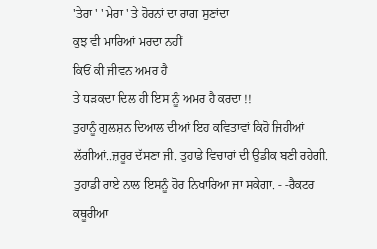'ਤੇਰਾ ' ' ਮੇਰਾ ' ਤੇ ਹੋਰਨਾਂ ਦਾ ਰਾਗ ਸੁਣਾਂਦਾ
ਕੁਝ ਵੀ ਮਾਰਿਆਂ ਮਰਦਾ ਨਹੀਂ
ਕਿਓਂ ਕੀ ਜੀਵਨ ਅਮਰ ਹੈ
ਤੇ ਧੜਕਦਾ ਦਿਲ ਹੀ ਇਸ ਨੂੰ ਅਮਰ ਹੈ ਕਰਦਾ !!
ਤੁਹਾਨੂੰ ਗੁਲਸ਼ਨ ਦਿਆਲ ਦੀਆਂ ਇਹ ਕਵਿਤਾਵਾਂ ਕਿਹੋ ਜਿਹੀਆਂ ਲੱਗੀਆਂ..ਜ਼ਰੂਰ ਦੱਸਣਾ ਜੀ. ਤੁਹਾਡੇ ਵਿਚਾਰਾਂ ਦੀ ਉਡੀਕ ਬਣੀ ਰਹੇਗੀ. ਤੁਹਾਡੀ ਰਾਏ ਨਾਲ ਇਸਨੂੰ ਹੋਰ ਨਿਖਾਰਿਆ ਜਾ ਸਕੇਗਾ. - -ਰੈਕਟਰ ਕਥੂਰੀਆ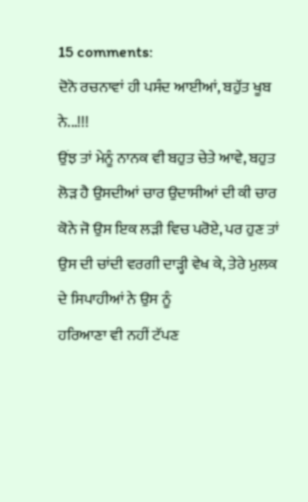15 comments:
ਦੋਨੋ ਰਚਨਾਵਾਂ ਹੀ ਪਸੰਦ ਆਈਆਂ, ਬਹੁੱਤ ਖੂਬ ਨੇ...!!!
ਉਂਝ ਤਾਂ ਮੇਨੂੰ ਨਾਨਕ ਵੀ ਬਹੁਤ ਚੇਤੇ ਆਵੇ, ਬਹੁਤ ਲੋੜ ਹੈ ਉਸਦੀਆਂ ਚਾਰ ਉਦਾਸੀਆਂ ਦੀ ਕੀ ਚਾਰ ਕੋਨੇ ਜੋ ਉਸ ਇਕ ਲੜੀ ਵਿਚ ਪਰੋਏ, ਪਰ ਹੁਣ ਤਾਂ ਉਸ ਦੀ ਚਾਂਦੀ ਵਰਗੀ ਦਾੜ੍ਹੀ ਵੇਖ ਕੇ, ਤੇਰੇ ਮੁਲਕ ਦੇ ਸਿਪਾਹੀਆਂ ਨੇ ਉਸ ਨੂੰ
ਹਰਿਆਣਾ ਵੀ ਨਹੀਂ ਟੱਪਣ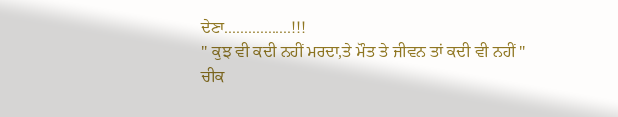ਦੇਣਾ.................!!!
" ਕੁਝ ਵੀ ਕਦੀ ਨਹੀਂ ਮਰਦਾ,ਤੇ ਮੌਤ ਤੇ ਜੀਵਨ ਤਾਂ ਕਦੀ ਵੀ ਨਹੀਂ "
ਚੀਕ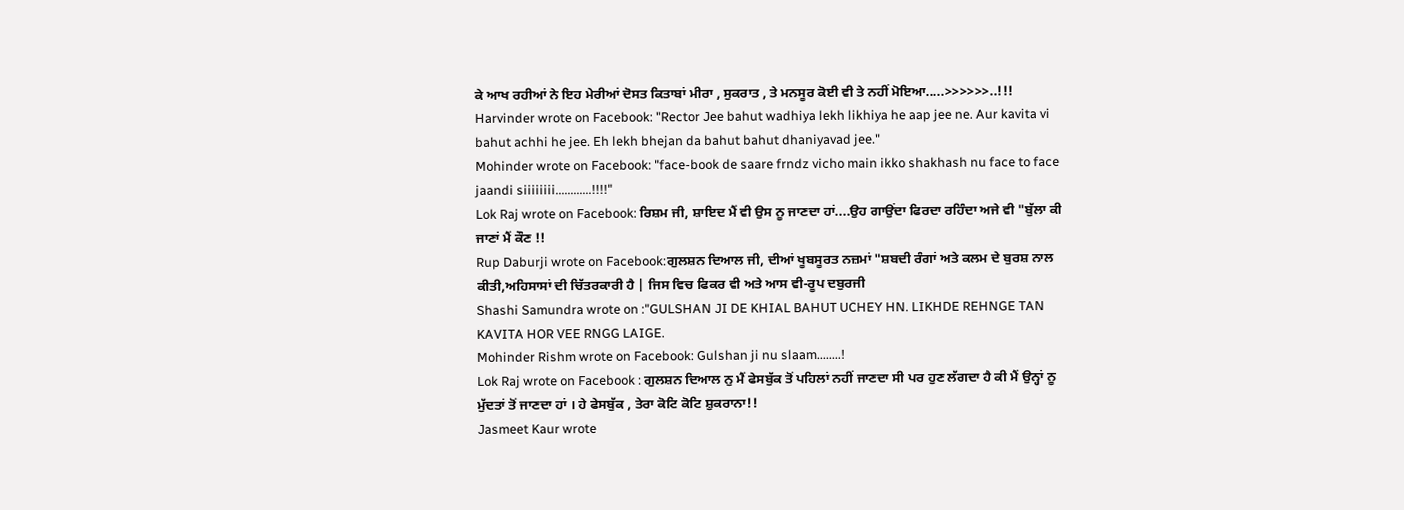ਕੇ ਆਖ ਰਹੀਆਂ ਨੇ ਇਹ ਮੇਰੀਆਂ ਦੋਸਤ ਕਿਤਾਬਾਂ ਮੀਰਾ , ਸੁਕਰਾਤ , ਤੇ ਮਨਸੂਰ ਕੋਈ ਵੀ ਤੇ ਨਹੀਂ ਮੋਇਆ.....>>>>>>..!!!
Harvinder wrote on Facebook: "Rector Jee bahut wadhiya lekh likhiya he aap jee ne. Aur kavita vi bahut achhi he jee. Eh lekh bhejan da bahut bahut dhaniyavad jee."
Mohinder wrote on Facebook: "face-book de saare frndz vicho main ikko shakhash nu face to face jaandi siiiiiiii............!!!!"
Lok Raj wrote on Facebook: ਰਿਸ਼ਮ ਜੀ, ਸ਼ਾਇਦ ਮੈਂ ਵੀ ਉਸ ਨੂ ਜਾਣਦਾ ਹਾਂ....ਉਹ ਗਾਉਂਦਾ ਫਿਰਦਾ ਰਹਿੰਦਾ ਅਜੇ ਵੀ "ਬੁੱਲਾ ਕੀ ਜਾਣਾਂ ਮੈਂ ਕੌਣ !!
Rup Daburji wrote on Facebook:ਗੁਲਸ਼ਨ ਦਿਆਲ ਜੀ, ਦੀਆਂ ਖੂਬਸੂਰਤ ਨਜ਼ਮਾਂ "ਸ਼ਬਦੀ ਰੰਗਾਂ ਅਤੇ ਕਲਮ ਦੇ ਬੁਰਸ਼ ਨਾਲ ਕੀਤੀ,ਅਹਿਸਾਸਾਂ ਦੀ ਚਿੱਤਰਕਾਰੀ ਹੈ | ਜਿਸ ਵਿਚ ਫਿਕਰ ਵੀ ਅਤੇ ਆਸ ਵੀ-ਰੂਪ ਦਬੁਰਜੀ
Shashi Samundra wrote on :"GULSHAN JI DE KHIAL BAHUT UCHEY HN. LIKHDE REHNGE TAN KAVITA HOR VEE RNGG LAIGE.
Mohinder Rishm wrote on Facebook: Gulshan ji nu slaam........!
Lok Raj wrote on Facebook : ਗੁਲਸ਼ਨ ਦਿਆਲ ਨੁ ਮੈਂ ਫੇਸਬੁੱਕ ਤੋਂ ਪਹਿਲਾਂ ਨਹੀਂ ਜਾਣਦਾ ਸੀ ਪਰ ਹੁਣ ਲੱਗਦਾ ਹੈ ਕੀ ਮੈਂ ਉਨ੍ਹਾਂ ਨੂ ਮੁੱਦਤਾਂ ਤੋਂ ਜਾਣਦਾ ਹਾਂ । ਹੇ ਫੇਸਬੁੱਕ , ਤੇਰਾ ਕੋਟਿ ਕੋਟਿ ਸ਼ੁਕਰਾਨਾ!!
Jasmeet Kaur wrote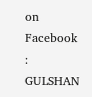on Facebook : GULSHAN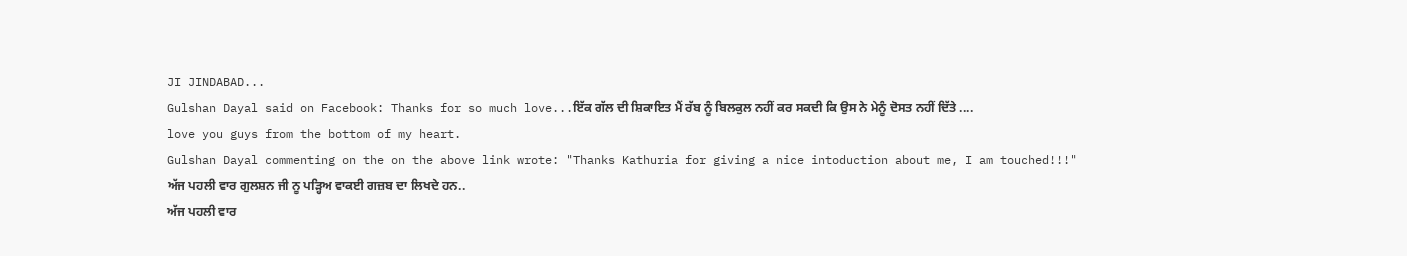JI JINDABAD...
Gulshan Dayal said on Facebook: Thanks for so much love...ਇੱਕ ਗੱਲ ਦੀ ਸ਼ਿਕਾਇਤ ਮੈਂ ਰੱਬ ਨੂੰ ਬਿਲਕੁਲ ਨਹੀਂ ਕਰ ਸਕਦੀ ਕਿ ਉਸ ਨੇ ਮੇਨੂੰ ਦੋਸਤ ਨਹੀਂ ਦਿੱਤੇ ....
love you guys from the bottom of my heart.
Gulshan Dayal commenting on the on the above link wrote: "Thanks Kathuria for giving a nice intoduction about me, I am touched!!!"
ਅੱਜ ਪਹਲੀ ਵਾਰ ਗੁਲਸ਼ਨ ਜੀ ਨੂ ਪੜ੍ਹਿਅ ਵਾਕਈ ਗਜ਼ਬ ਦਾ ਲਿਖਦੇ ਹਨ..
ਅੱਜ ਪਹਲੀ ਵਾਰ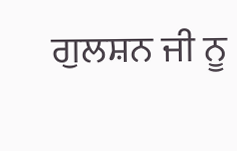ਗੁਲਸ਼ਨ ਜੀ ਨੂ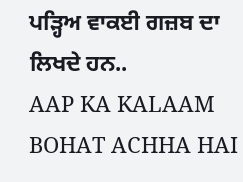ਪੜ੍ਹਿਅ ਵਾਕਈ ਗਜ਼ਬ ਦਾ ਲਿਖਦੇ ਹਨ..
AAP KA KALAAM BOHAT ACHHA HAI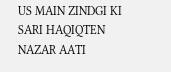US MAIN ZINDGI KI SARI HAQIQTEN NAZAR AATI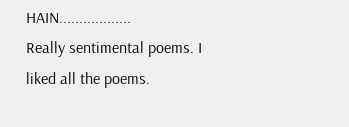HAIN..................
Really sentimental poems. I liked all the poems.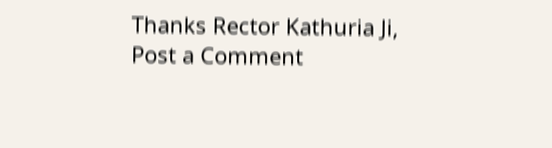Thanks Rector Kathuria Ji,
Post a Comment